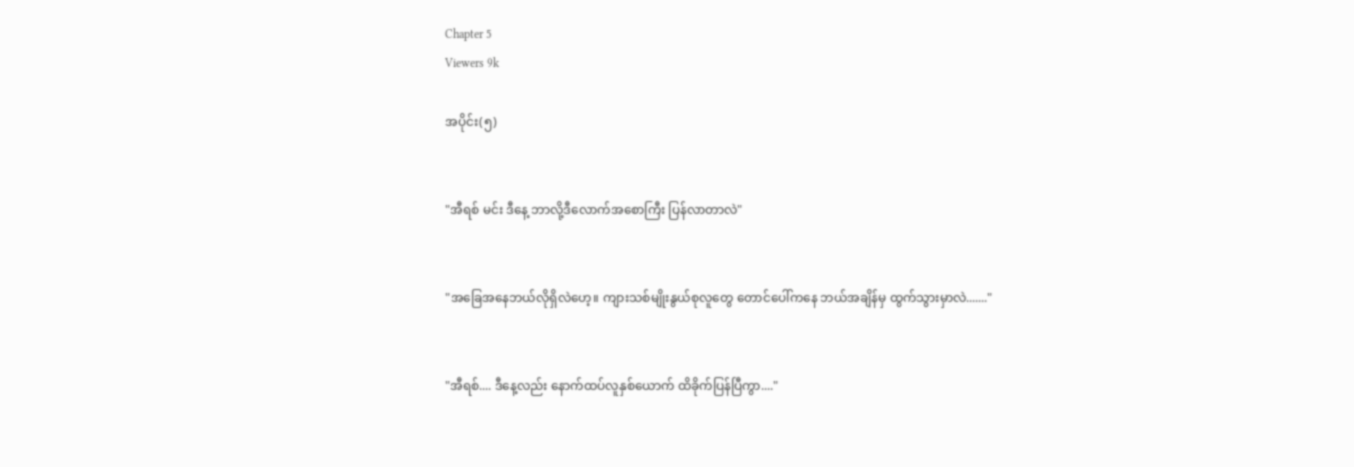Chapter 5
Viewers 9k

အပိုင်း(၅)


"အီရစ် မင်း ဒီနေ့ ဘာလို့ဒီလောက်အစောကြီး ပြန်လာတာလဲ"


"အခြေအနေဘယ်လိုရှိလဲဟေ့။ ကျားသစ်မျိုးနွယ်စုလူတွေ တောင်ပေါ်ကနေ ဘယ်အချိန်မှ ထွက်သွားမှာလဲ......."


"အီရစ်.... ဒီနေ့လည်း နောက်ထပ်လူနှစ်ယောက် ထိခိုက်ပြန်ပြီကွာ...."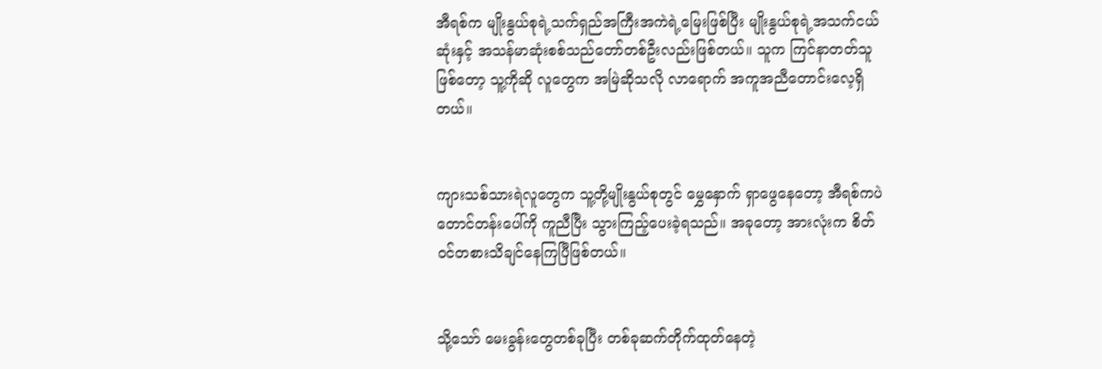အီရစ်က မျိုးနွယ်စုရဲ့သက်ရှည်အကြီးအကဲရဲ့မြေးဖြစ်ပြီး မျိုးနွယ်စုရဲ့အသက်ငယ်ဆုံးနှင့် အသန်မာဆုံးစစ်သည်တော်တစ်ဦးလည်းဖြစ်တယ်။ သူက ကြင်နာတတ်သူဖြစ်တော့ သူ့ကိုဆို လူတွေက အမြဲဆိုသလို လာရောက် အကူအညီတောင်းလေ့ရှိတယ်။


ကျားသစ်သားရဲလူတွေက သူ့တို့မျိုးနွယ်စုတွင် မွှေနှောက် ရှာဖွေနေတော့ အီရစ်ကပဲ တောင်တန်းပေါ်ကို ကူညီပြီး သွားကြည့်ပေးခဲ့ရသည်။ အခုတော့ အားလုံးက စိတ်ဝင်တစားသိချင်နေကြပြီဖြစ်တယ်။


သို့သော် မေးခွန်းတွေတစ်ခုပြီး တစ်ခုဆက်တိုက်ထုတ်နေတဲ့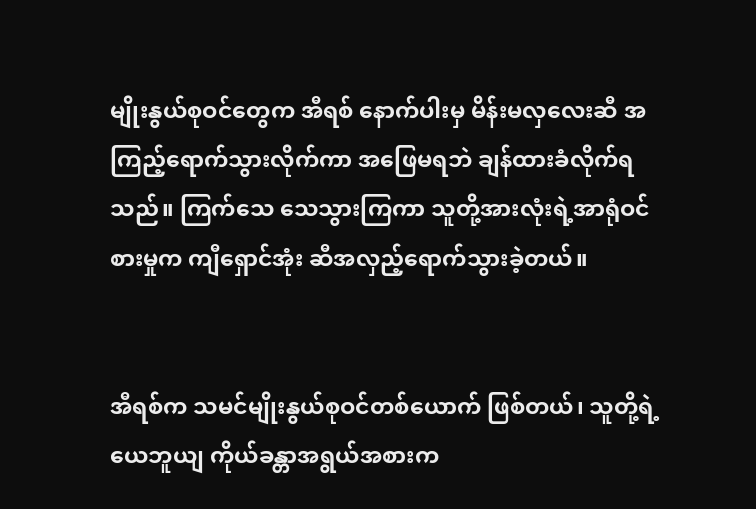မျိုးနွယ်စုဝင်တွေက အီရစ် နောက်ပါးမှ မိန်းမလှလေးဆီ အကြည့်ရောက်သွားလိုက်ကာ အဖြေမရဘဲ ချန်ထားခံလိုက်ရသည်။ ကြက်သေ သေသွားကြကာ သူတို့အားလုံးရဲ့အာရုံဝင်စားမှုက ကျီရှောင်အုံး ဆီအလှည့်ရောက်သွားခဲ့တယ်။


အီရစ်က သမင်မျိုးနွယ်စုဝင်တစ်ယောက် ဖြစ်တယ်၊ သူတို့ရဲ့ ယေဘူယျ ကိုယ်ခန္တာအရွယ်အစားက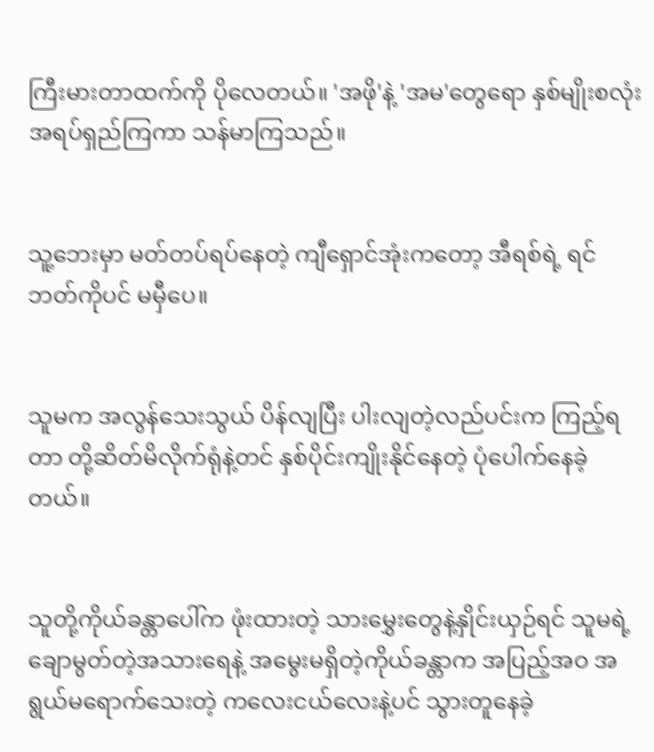ကြီးမားတာထက်ကို ပိုလေတယ်။ 'အဖို'နဲ့ 'အမ'တွေရော နှစ်မျိုးစလုံး အရပ်ရှည်ကြကာ သန်မာကြသည်။


သူ့ဘေးမှာ မတ်တပ်ရပ်နေတဲ့ ကျီရှောင်အုံးကတော့ အီရစ်ရဲ့ ရင်ဘတ်ကိုပင် မမှီပေ။


သူမက အလွန်သေးသွယ် ပိန်လျပြီး ပါးလျတဲ့လည်ပင်းက ကြည့်ရတာ တို့ဆိတ်မိလိုက်ရုံနဲ့တင် နှစ်ပိုင်းကျိုးနိုင်နေတဲ့ ပုံပေါက်နေခဲ့တယ်။


သူတို့ကိုယ်ခန္တာပေါ်က ဖုံးထားတဲ့ သားမွှေးတွေနဲ့နှိုင်းယှဉ်ရင် သူမရဲ့ချောမွတ်တဲ့အသားရေနဲ့ အမွေးမရှိတဲ့ကိုယ်ခန္တာက အပြည့်အဝ အရွယ်မရောက်သေးတဲ့ ကလေးငယ်လေးနဲ့ပင် သွားတူနေခဲ့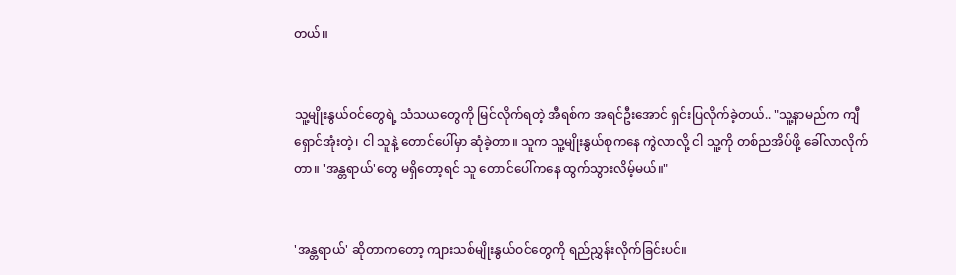တယ်။


သူ့မျိုးနွယ်ဝင်တွေရဲ့ သံသယတွေကို မြင်လိုက်ရတဲ့ အီရစ်က အရင်ဦးအောင် ရှင်းပြလိုက်ခဲ့တယ်.. "သူ့နာမည်က ကျီရှောင်အုံးတဲ့၊ ငါ သူနဲ့ တောင်ပေါ်မှာ ဆုံခဲ့တာ။ သူက သူ့မျိုးနွယ်စုကနေ ကွဲလာလို့ ငါ သူ့ကို တစ်ညအိပ်ဖို့ ခေါ်လာလိုက်တာ။ 'အန္တရာယ်'တွေ မရှိတော့ရင် သူ တောင်ပေါ်ကနေ ထွက်သွားလိမ့်မယ်။"


'အန္တရာယ်' ဆိုတာကတော့ ကျားသစ်မျိုးနွယ်ဝင်တွေကို ရည်ညွှန်းလိုက်ခြင်းပင်။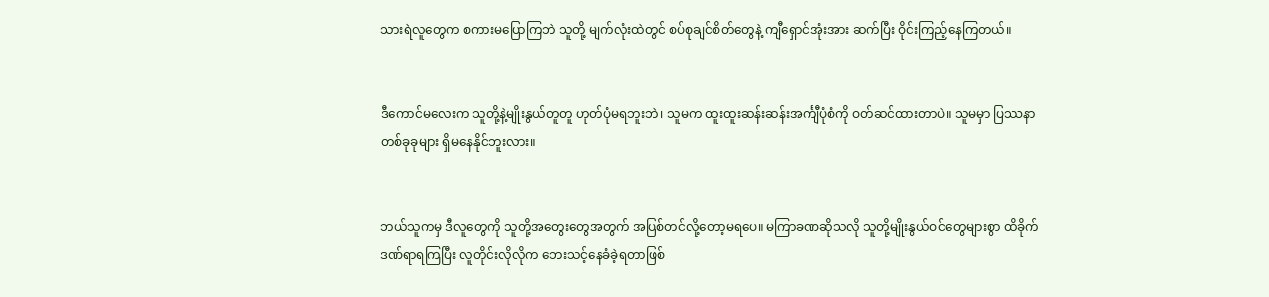သားရဲလူတွေက စကားမပြောကြဘဲ သူတို့ မျက်လုံးထဲတွင် စပ်စုချင်စိတ်တွေနဲ့ ကျီရှောင်အုံးအား ဆက်ပြီး ဝိုင်းကြည့်နေကြတယ်။


ဒီကောင်မလေးက သူတို့နဲ့မျိုးနွယ်တူတူ ဟုတ်ပုံမရဘူးဘဲ၊ သူမက ထူးထူးဆန်းဆန်းအင်္ကျီပုံစံကို ဝတ်ဆင်ထားတာပဲ။ သူမမှာ ပြဿနာတစ်ခုခုများ ရှိမနေနိုင်ဘူးလား။


ဘယ်သူကမှ ဒီလူတွေကို သူတို့အတွေးတွေအတွက် အပြစ်တင်လို့တော့မရပေ။ မကြာခဏဆိုသလို သူတို့မျိုးနွယ်ဝင်တွေများစွာ ထိခိုက်ဒဏ်ရာရကြပြီး လူတိုင်းလိုလိုက ဘေးသင့်နေခံခဲ့ရတာဖြစ်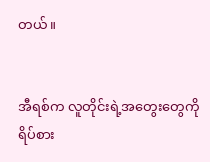တယ်။


အီရစ်က လူတိုင်းရဲ့အတွေးတွေကို ရိပ်စား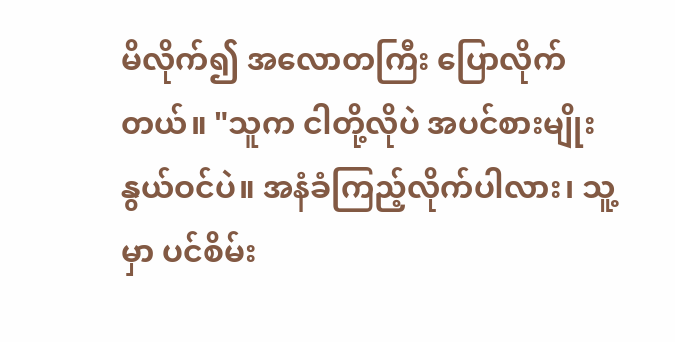မိလိုက်၍ အလောတကြီး ပြောလိုက်တယ်။ "သူက ငါတို့လိုပဲ အပင်စားမျိုးနွယ်ဝင်ပဲ။ အနံခံကြည့်လိုက်ပါလား၊ သူ့မှာ ပင်စိမ်း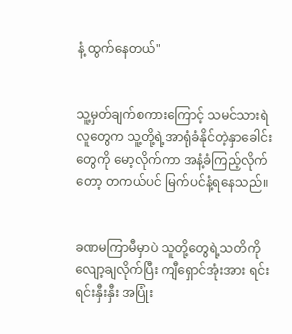နံ့ ထွက်နေတယ်"


သူ့မှတ်ချက်စကားကြောင့် သမင်သားရဲလူတွေက သူ့တို့ရဲ့အာရုံခံနိုင်တဲ့နှာခေါင်းတွေကို မော့လိုက်ကာ အနံ့ခံကြည့်လိုက်တော့ တကယ်ပင် မြက်ပင်နံ့ရနေသည်။


ခဏမကြာမီမှာပဲ သူတို့တွေရဲ့သတိကို လျော့ချလိုက်ပြီး ကျီရှောင်အုံးအား ရင်းရင်းနှီးနှီး အပြုံး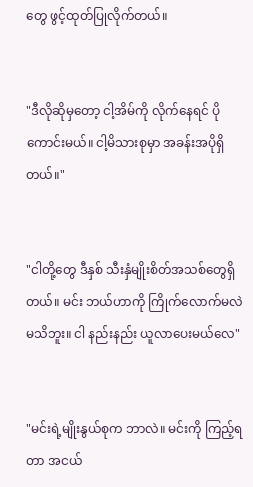တွေ ဖွင့်ထုတ်ပြုလိုက်တယ်။


"ဒီလိုဆိုမှတော့ ငါ့အိမ်ကို လိုက်နေရင် ပိုကောင်းမယ်။ ငါ့မိသားစုမှာ အခန်းအပိုရှိတယ်။"


"ငါတို့တွေ ဒီနှစ် သီးနှံမျိုးစိတ်အသစ်တွေရှိတယ်။ မင်း ဘယ်ဟာကို ကြိုက်လောက်မလဲ မသိဘူး။ ငါ နည်းနည်း ယူလာပေးမယ်လေ"


"မင်းရဲ့မျိုးနွယ်စုက ဘာလဲ။ မင်းကို ကြည့်ရတာ အငယ်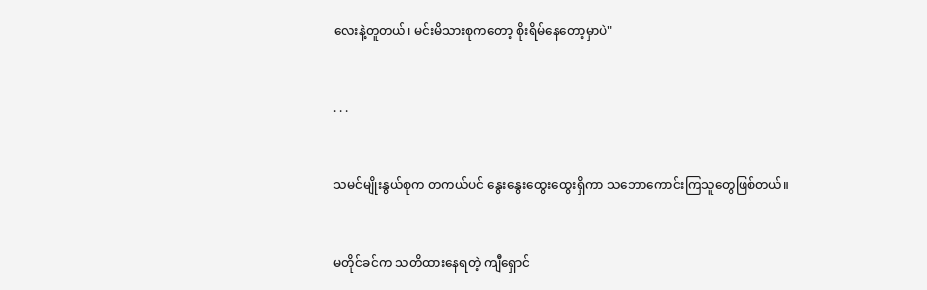လေးနဲ့တူတယ်၊ မင်းမိသားစုကတော့ စိုးရိမ်နေတော့မှာပဲ"


. . .


သမင်မျိုးနွယ်စုက တကယ်ပင် နွေးနွေးထွေးထွေးရှိကာ သဘောကောင်းကြသူတွေဖြစ်တယ်။


မတိုင်ခင်က သတိထားနေရတဲ့ ကျီရှောင်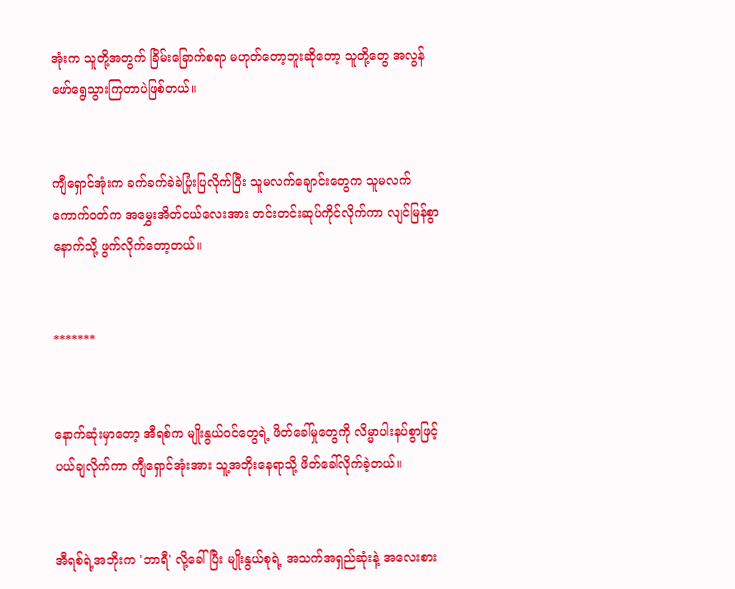အုံးက သူတို့အတွက် ခြိမ်းခြောက်စရာ မဟုတ်တော့ဘူးဆိုတော့ သူတို့တွေ အလွန်ဖော်ရွေသွားကြတာပဲဖြစ်တယ်။


ကျီရှောင်အုံးက ခက်ခက်ခဲခဲပြုံးပြလိုက်ပြီး သူမလက်ချောင်းတွေက သူမလက်ကောက်ဝတ်က အမွှေးအိတ်ငယ်လေးအား တင်းတင်းဆုပ်ကိုင်လိုက်ကာ လျင်မြန်စွာ နောက်သို့ ဖွက်လိုက်တော့တယ်။


*******


နောက်ဆုံးမှာတော့ အီရစ်က မျိုးနွယ်ဝင်တွေရဲ့ ဖိတ်ခေါ်မှုတွေကို လိမ္မာပါးနပ်စွာဖြင့် ပယ်ချလိုက်ကာ ကျီရှောင်အုံးအား သူ့အဘိုးနေရာသို့ ဖိတ်ခေါ်လိုက်ခဲ့တယ်။


အီရစ်ရဲ့အဘိုးက 'ဘာရီ' လို့ခေါ်ပြီး မျိုးနွယ်စုရဲ့ အသက်အရှည်ဆုံးနဲ့ အလေးစား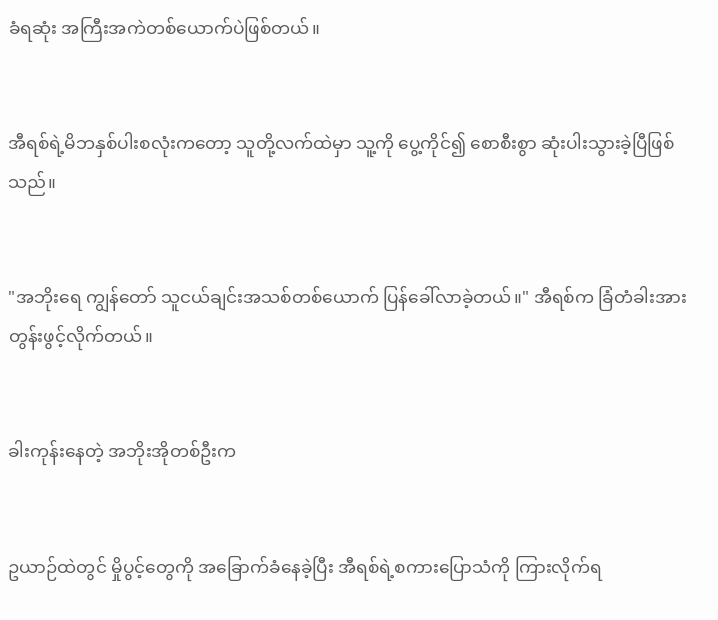ခံရဆုံး အကြီးအကဲတစ်ယောက်ပဲဖြစ်တယ်။


အီရစ်ရဲ့မိဘနှစ်ပါးစလုံးကတော့ သူတို့လက်ထဲမှာ သူ့ကို ပွေ့ကိုင်၍ စောစီးစွာ ဆုံးပါးသွားခဲ့ပြီဖြစ်သည်။


"အဘိုးရေ ကျွန်တော် သူငယ်ချင်းအသစ်တစ်ယောက် ပြန်ခေါ်လာခဲ့တယ်။" အီရစ်က ခြံတံခါးအား တွန်းဖွင့်လိုက်တယ်။


ခါးကုန်းနေတဲ့ အဘိုးအိုတစ်ဦးက


ဥယာဉ်ထဲတွင် မှိုပွင့်တွေကို အခြောက်ခံနေခဲ့ပြီး အီရစ်ရဲ့စကားပြောသံကို ကြားလိုက်ရ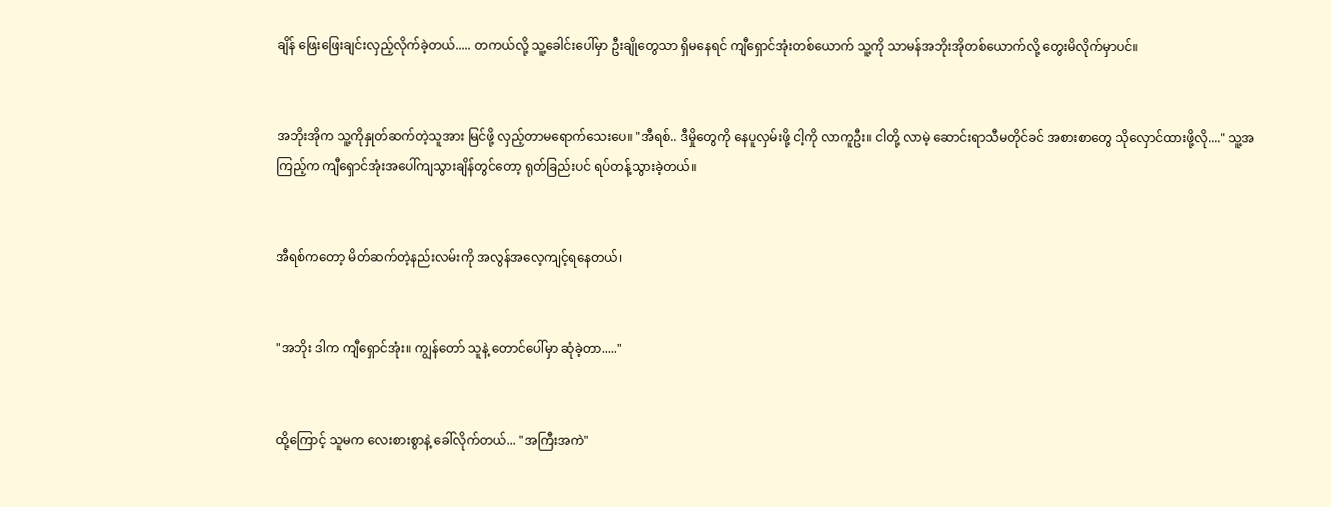ချိန် ဖြေးဖြေးချင်းလှည့်လိုက်ခဲ့တယ်..... တကယ်လို့ သူ့ခေါင်းပေါ်မှာ ဦးချိုတွေသာ ရှိမနေရင် ကျီရှောင်အုံးတစ်ယောက် သူ့ကို သာမန်အဘိုးအိုတစ်ယောက်လို့ တွေးမိလိုက်မှာပင်။


အဘိုးအိုက သူ့ကိုနှုတ်ဆက်တဲ့သူအား မြင်ဖို့ လှည့်တာမရောက်သေးပေ။ "အီရစ်.. ဒီမှိုတွေကို နေပူလှမ်းဖို့ ငါ့ကို လာကူဦး။ ငါတို့ လာမဲ့ ဆောင်းရာသီမတိုင်ခင် အစားစာတွေ သိုလှောင်ထားဖို့လို...." သူ့အကြည့်က ကျီရှောင်အုံးအပေါ်ကျသွားချိန်တွင်တော့ ရုတ်ခြည်းပင် ရပ်တန့်သွားခဲ့တယ်။


အီရစ်ကတော့ မိတ်ဆက်တဲ့နည်းလမ်းကို အလွန်အလေ့ကျင့်ရနေတယ်၊


"အဘိုး ဒါက ကျီရှောင်အုံး။ ကျွန်တော် သူနဲ့ တောင်ပေါ်မှာ ဆုံခဲ့တာ....."


ထို့ကြောင့် သူမက လေးစားစွာနဲ့ ခေါ်လိုက်တယ်... "အကြီးအကဲ"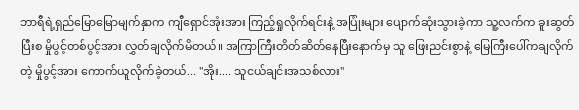ဘာရီရဲ့ရှည်မြောမြောမျက်နှာက ကျီရှောင်အုံးအား ကြည့်ရှုလိုက်ရင်းနဲ့ အပြုံးများ ပျောက်ဆုံးသွားခဲ့ကာ သူ့လက်က ခူးဆွတ်ပြီးစ မှိုပွင့်တစ်ပွင့်အား လွှတ်ချလိုက်မိတယ်။ အကြာကြီးတိတ်ဆိတ်နေပြီးနောက်မှ သူ ဖြေးညင်းစွာနဲ့ မြေကြီးပေါ်ကချလိုက်တဲ့ မှိုပွင့်အား ကောက်ယူလိုက်ခဲ့တယ်... "အိုး.... သူငယ်ချင်းအသစ်လား"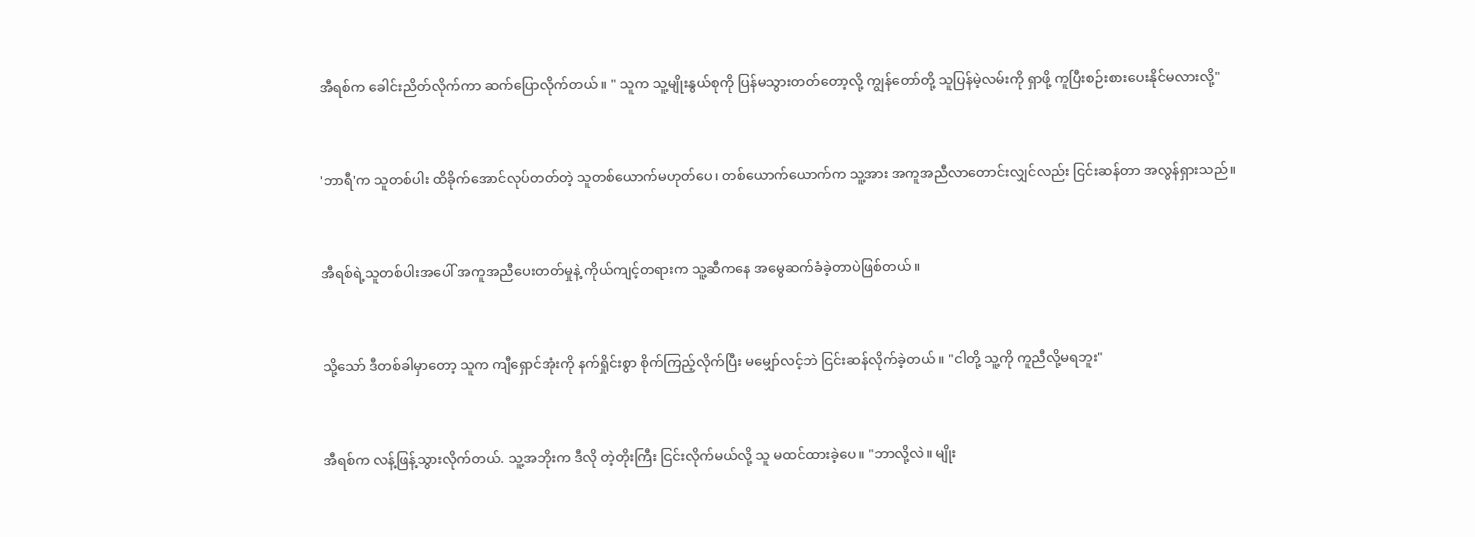အီရစ်က ခေါင်းညိတ်လိုက်ကာ ဆက်ပြောလိုက်တယ်။ " သူက သူ့မျိုးနွယ်စုကို ပြန်မသွားတတ်တော့လို့ ကျွန်တော်တို့ သူပြန်မဲ့လမ်းကို ရှာဖို့ ကူပြီးစဉ်းစားပေးနိုင်မလားလို့"


'ဘာရီ'က သူတစ်ပါး ထိခိုက်အောင်လုပ်တတ်တဲ့ သူတစ်ယောက်မဟုတ်ပေ၊ တစ်ယောက်ယောက်က သူ့အား အကူအညီလာတောင်းလျှင်လည်း ငြင်းဆန်တာ အလွန်ရှားသည်။


အီရစ်ရဲ့သူတစ်ပါးအပေါ် အကူအညီပေးတတ်မှုနဲ့ ကိုယ်ကျင့်တရားက သူ့ဆီကနေ အမွေဆက်ခံခဲ့တာပဲဖြစ်တယ်။


သို့သော် ဒီတစ်ခါမှာတော့ သူက ကျီရှောင်အုံးကို နက်ရှိုင်းစွာ စိုက်ကြည့်လိုက်ပြီး မမျှော်လင့်ဘဲ ငြင်းဆန်လိုက်ခဲ့တယ်။ "ငါတို့ သူ့ကို ကူညီလို့မရဘူး"


အီရစ်က လန့်ဖြန့်သွားလိုက်တယ်. သူ့အဘိုးက ဒီလို တဲ့တိုးကြီး ငြင်းလိုက်မယ်လို့ သူ မထင်ထားခဲ့ပေ။ "ဘာလို့လဲ။ မျိုး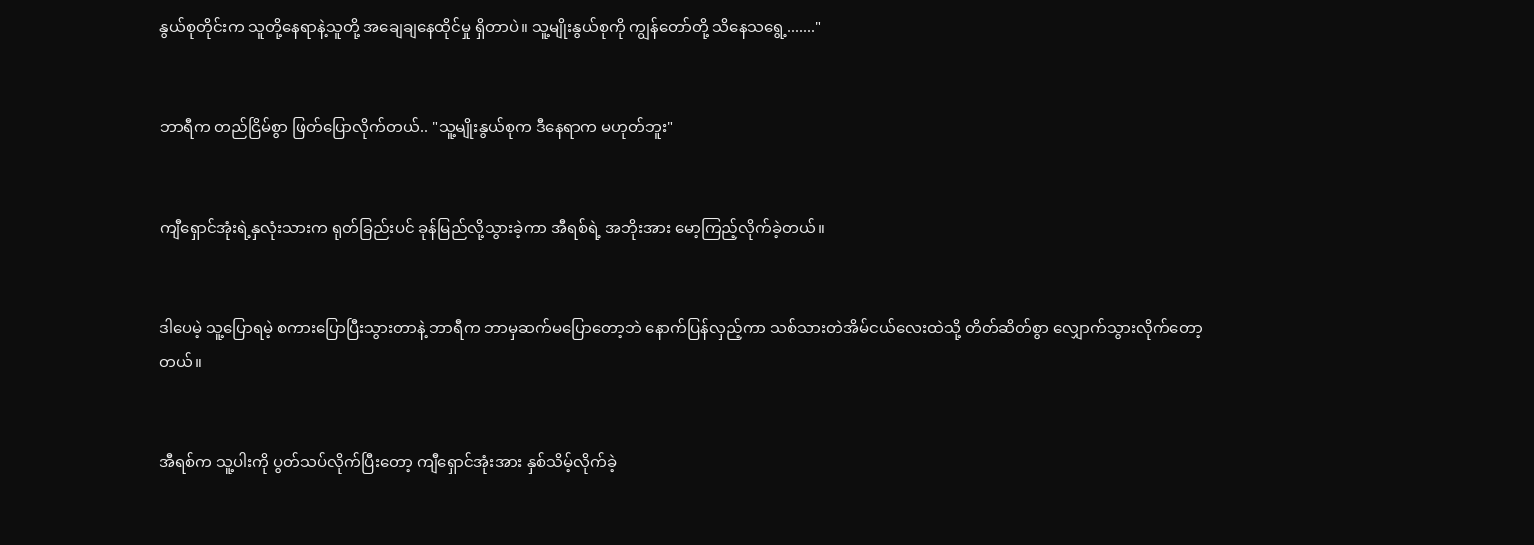နွယ်စုတိုင်းက သူတို့နေရာနဲ့သူတို့ အချေချနေထိုင်မှု ရှိတာပဲ။ သူ့မျိုးနွယ်စုကို ကျွန်တော်တို့ သိနေသရွေ့......."


ဘာရီက တည်ငြိမ်စွာ ဖြတ်ပြောလိုက်တယ်.. "သူ့မျိုးနွယ်စုက ဒီနေရာက မဟုတ်ဘူး"


ကျီရှောင်အုံးရဲ့နှလုံးသားက ရုတ်ခြည်းပင် ခုန်မြည်လို့သွားခဲ့ကာ အီရစ်ရဲ့ အဘိုးအား မော့ကြည့်လိုက်ခဲ့တယ်။


ဒါပေမဲ့ သူ့ပြောရမဲ့ စကားပြောပြီးသွားတာနဲ့ ဘာရီက ဘာမှဆက်မပြောတော့ဘဲ နောက်ပြန်လှည့်ကာ သစ်သားတဲအိမ်ငယ်လေးထဲသို့ တိတ်ဆိတ်စွာ လျှောက်သွားလိုက်တော့တယ်။


အီရစ်က သူ့ပါးကို ပွတ်သပ်လိုက်ပြီးတော့ ကျီရှောင်အုံးအား နှစ်သိမ့်လိုက်ခဲ့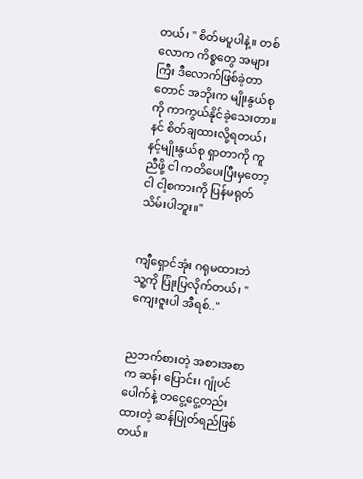တယ်၊ " စိတ်မပူပါနဲ့။ တစ်လောက ကိစ္စတွေ အများကြီး ဒီလောက်ဖြစ်ခဲ့တာတောင် အဘိုးက မျိုးနွယ်စုကို ကာကွယ်နိုင်ခဲ့သေးတာ။ နင် စိတ်ချထားလို့ရတယ်၊ နင့်မျိုးနွယ်စု ရှာတာကို ကူညီဖို့ ငါ ကတိပေးပြီးမှတော့ ငါ ငါ့စကားကို ပြန်မရုတ်သိမ်းပါဘူး။"


ကျီရှောင်အုံး ဂရုမထားဘဲ သူ့ကို ပြုံးပြလိုက်တယ်၊ "ကျေးဇူးပါ အီရစ်.."


ညဘက်စားတဲ့ အစားအစာက ဆန်၊ ပြောင်း၊ ဂျုံပင်ပေါက်နဲ့ တငွေ့ငွေ့တည်းထားတဲ့ ဆန်ပြုတ်ရည်ဖြစ်တယ်။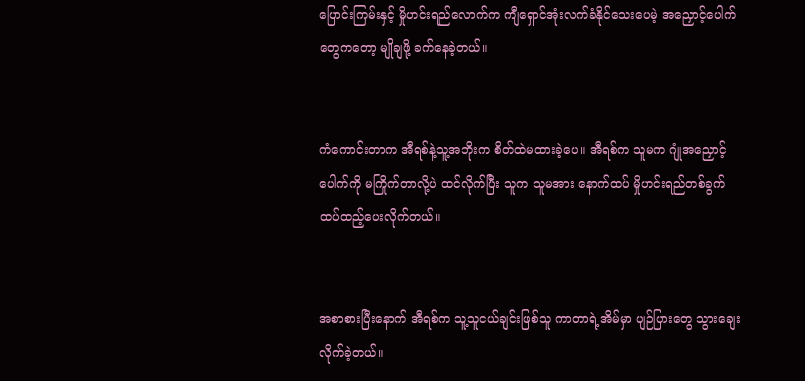ပြောင်းကြမ်းနှင့် မှိုဟင်းရည်လောက်က ကျီရှောင်အုံးလက်ခံနိုင်သေးပေမဲ့ အညှောင့်ပေါက်တွေကတော့ မျိုချဖို့ ခက်နေခဲ့တယ်။


ကံကောင်းတာက အီရစ်နဲ့သူ့အဘိုးက စိတ်ထဲမထားခဲ့ပေ။ အီရစ်က သူမက ဂျုံအညှောင့်ပေါက်ကို မကြိုက်တာလို့ပဲ ထင်လိုက်ပြီး သူက သူမအား နောက်ထပ် မှိုဟင်းရည်တစ်ခွက် ထပ်ထည့်ပေးလိုက်တယ်။


အစာစားပြီးနောက် အီရစ်က သူ့သူငယ်ချင်းဖြစ်သူ ကာတာရဲ့အိမ်မှာ ပျဉ်ပြားတွေ သွားချေးလိုက်ခဲ့တယ်။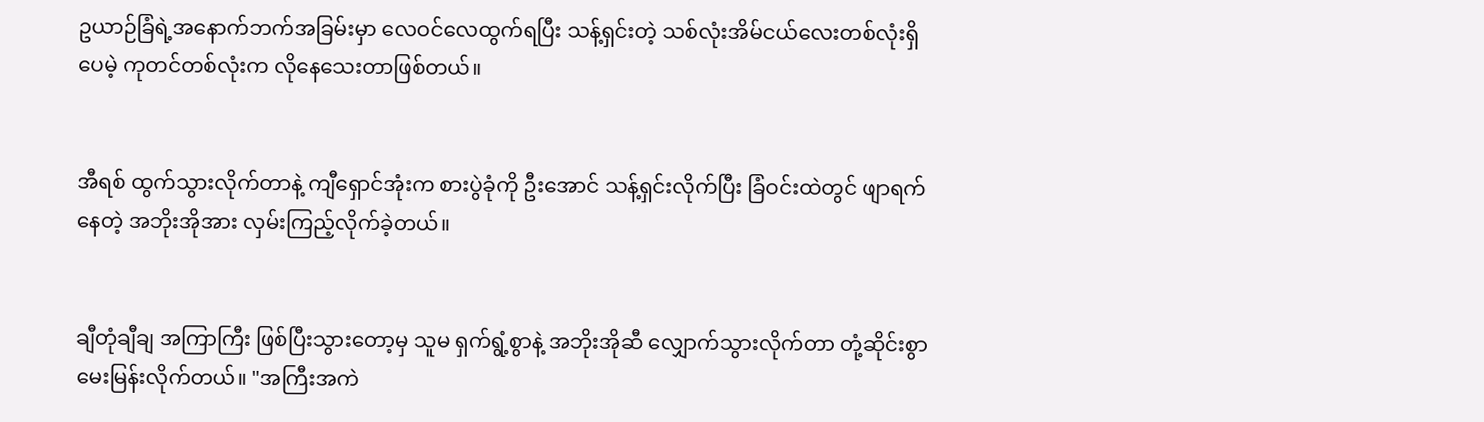ဥယာဉ်ခြံရဲ့အနောက်ဘက်အခြမ်းမှာ လေဝင်လေထွက်ရပြီး သန့်ရှင်းတဲ့ သစ်လုံးအိမ်ငယ်လေးတစ်လုံးရှိပေမဲ့ ကုတင်တစ်လုံးက လိုနေသေးတာဖြစ်တယ်။


အီရစ် ထွက်သွားလိုက်တာနဲ့ ကျီရှောင်အုံးက စားပွဲခုံကို ဦးအောင် သန့်ရှင်းလိုက်ပြီး ခြံဝင်းထဲတွင် ဖျာရက်နေတဲ့ အဘိုးအိုအား လှမ်းကြည့်လိုက်ခဲ့တယ်။


ချီတုံချီချ အကြာကြီး ဖြစ်ပြီးသွားတော့မှ သူမ ရှက်ရွံ့စွာနဲ့ အဘိုးအိုဆီ လျှောက်သွားလိုက်တာ တုံ့ဆိုင်းစွာ မေးမြန်းလိုက်တယ်။ "အကြီးအကဲ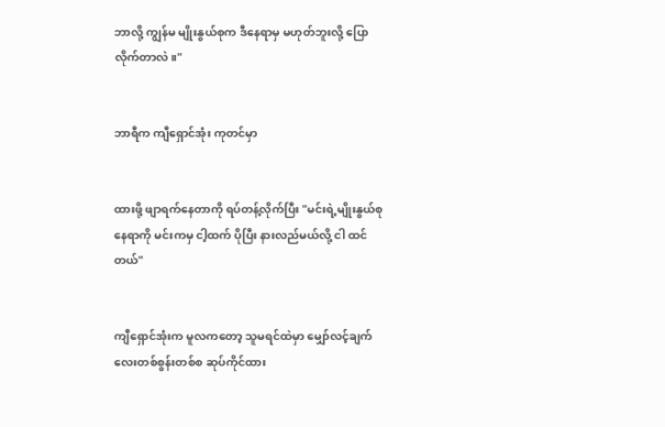ဘာလို့ ကျွန်မ မျိုးနွယ်စုက ဒီနေရာမှ မဟုတ်ဘူးလို့ ပြောလိုက်တာလဲ။"


ဘာရီက ကျီရှောင်အုံး ကုတင်မှာ


ထားဖို့ ဖျာရက်နေတာကို ရပ်တန့်လိုက်ပြီး "မင်းရဲ့မျိုးနွယ်စုနေရာကို မင်းကမှ ငါ့ထက် ပိုပြီး နားလည်မယ်လို့ ငါ ထင်တယ်"


ကျီရှောင်အုံးက မူလကတော့ သူမရင်ထဲမှာ မျှော်လင့်ချက်လေးတစ်စွန်းတစ်စ ဆုပ်ကိုင်ထား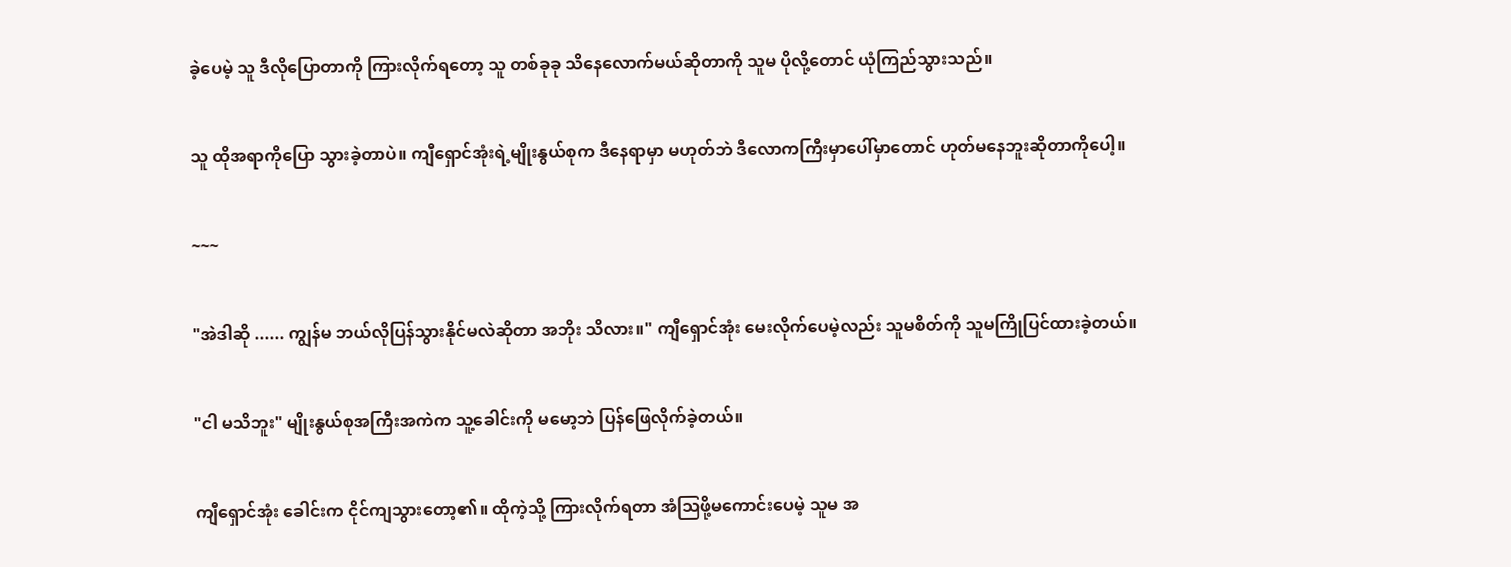ခဲ့ပေမဲ့ သူ ဒီလိုပြောတာကို ကြားလိုက်ရတော့ သူ တစ်ခုခု သိနေလောက်မယ်ဆိုတာကို သူမ ပိုလို့တောင် ယုံကြည်သွားသည်။


သူ ထိုအရာကိုပြော သွားခဲ့တာပဲ။ ကျီရှောင်အုံးရဲ့မျိုးနွယ်စုက ဒီနေရာမှာ မဟုတ်ဘဲ ဒီလောကကြီးမှာပေါ်မှာတောင် ဟုတ်မနေဘူးဆိုတာကိုပေါ့။


~~~


"အဲဒါဆို ...... ကျွန်မ ဘယ်လိုပြန်သွားနိုင်မလဲဆိုတာ အဘိုး သိလား။" ကျီရှောင်အုံး မေးလိုက်ပေမဲ့လည်း သူမစိတ်ကို သူမကြိုပြင်ထားခဲ့တယ်။


"ငါ မသိဘူး" မျိုးနွယ်စုအကြီးအကဲက သူ့ခေါင်းကို မမော့ဘဲ ပြန်ဖြေလိုက်ခဲ့တယ်။


ကျီရှောင်အုံး ခေါင်းက ငိုင်ကျသွားတော့၏။ ထိုကဲ့သို့ ကြားလိုက်ရတာ အံဩဖို့မကောင်းပေမဲ့ သူမ အ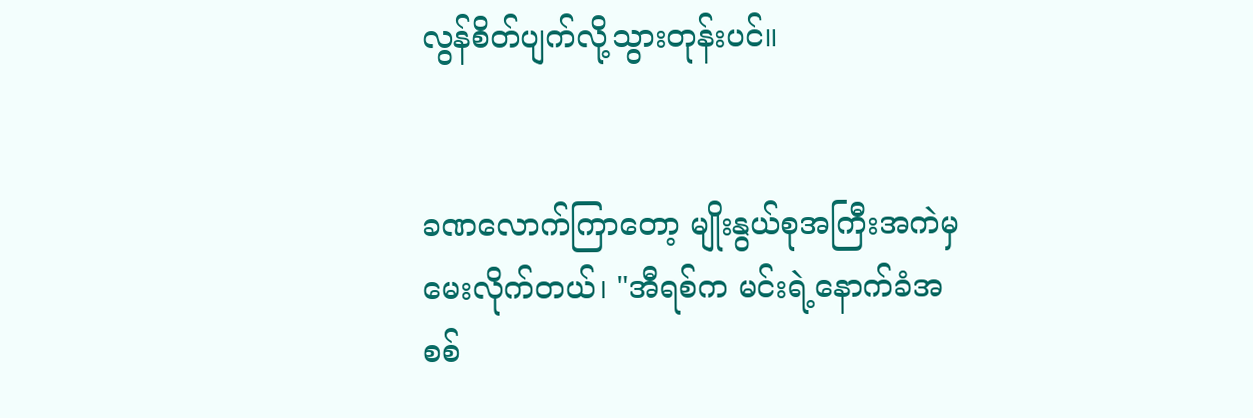လွန်စိတ်ပျက်လို့သွားတုန်းပင်။


ခဏလောက်ကြာတော့ မျိုးနွယ်စုအကြီးအကဲမှ မေးလိုက်တယ်၊ "အီရစ်က မင်းရဲ့နောက်ခံအစစ်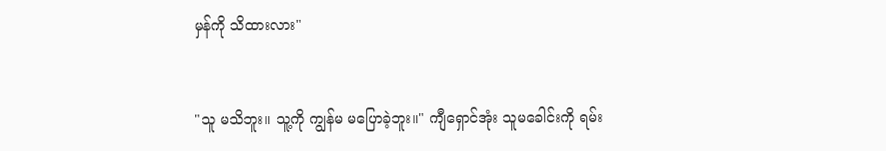မှန်ကို သိထားလား"


"သူ မသိဘူး။ သူ့ကို ကျွန်မ မပြောခဲ့ဘူး။" ကျီရှောင်အုံး သူမခေါင်းကို ရမ်း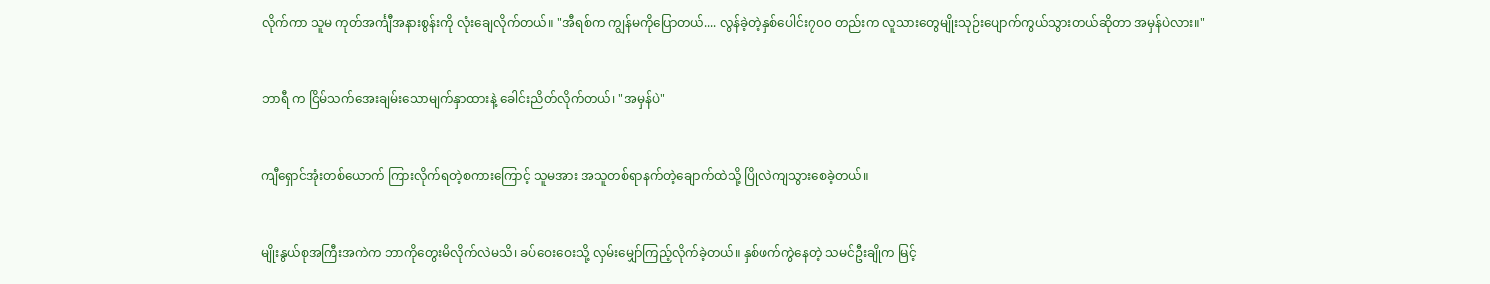လိုက်ကာ သူမ ကုတ်အင်္ကျီအနားစွန်းကို လုံးချေလိုက်တယ်။ "အီရစ်က ကျွန်မကိုပြောတယ်.... လွန်ခဲ့တဲ့နှစ်ပေါင်း၇၀၀ တည်းက လူသားတွေမျိုးသုဉ်းပျောက်ကွယ်သွားတယ်ဆိုတာ အမှန်ပဲလား။"


ဘာရီ က ငြိမ်သက်အေးချမ်းသောမျက်နှာထားနဲ့ ခေါင်းညိတ်လိုက်တယ်၊ "အမှန်ပဲ"


ကျီရှောင်အုံးတစ်ယောက် ကြားလိုက်ရတဲ့စကားကြောင့် သူမအား အသူတစ်ရာနက်တဲ့ချောက်ထဲသို့ ပြိုလဲကျသွားစေခဲ့တယ်။


မျိုးနွယ်စုအကြီးအကဲက ဘာကိုတွေးမိလိုက်လဲမသိ၊ ခပ်ဝေးဝေးသို့ လှမ်းမျှော်ကြည့်လိုက်ခဲ့တယ်။ နှစ်ဖက်ကွဲနေတဲ့ သမင်ဦးချိုက မြင့်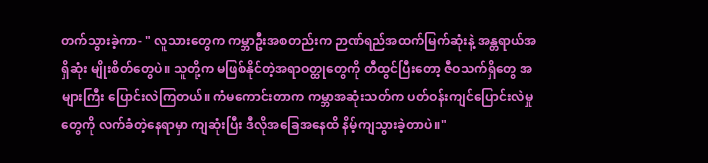တက်သွားခဲ့ကာ- " လူသားတွေက ကမ္ဘာဦးအစတည်းက ဉာဏ်ရည်အထက်မြက်ဆုံးနဲ့ အန္တရာယ်အရှိဆုံး မျိုးစိတ်တွေပဲ။ သူတို့က မဖြစ်နိုင်တဲ့အရာဝတ္ထုတွေကို တီထွင်ပြီးတော့ ဇီဝသက်ရှိတွေ အများကြီး ပြောင်းလဲကြတယ်။ ကံမကောင်းတာက ကမ္ဘာအဆုံးသတ်က ပတ်ဝန်းကျင်ပြောင်းလဲမှုတွေကို လက်ခံတဲ့နေရာမှာ ကျဆုံးပြီး ဒီလိုအခြေအနေထိ နိမ့်ကျသွားခဲ့တာပဲ။"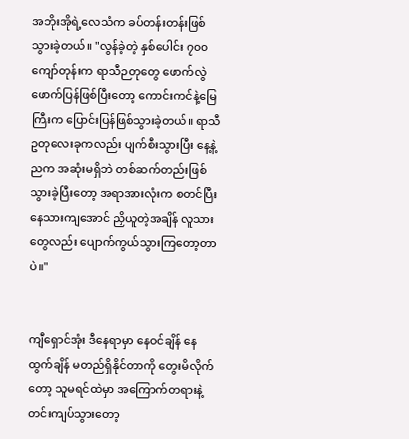အဘိုးအိုရဲ့လေသံက ခပ်တန်းတန်းဖြစ်သွားခဲ့တယ်။ "လွန်ခဲ့တဲ့ နှစ်ပေါင်း ၇၀၀ ကျော်တုန်းက ရာသီဉတုတွေ ဖောက်လွဲဖောက်ပြန်ဖြစ်ပြီးတော့ ကောင်းကင်နဲ့မြေကြီးက ပြောင်းပြန်ဖြစ်သွားခဲ့တယ်။ ရာသီဥတုလေးခုကလည်း ပျက်စီးသွားပြီး နေ့နဲ့ညက အဆုံးမရှိဘဲ တစ်ဆက်တည်းဖြစ်သွားခဲ့ပြီးတော့ အရာအားလုံးက စတင်ပြီး နေသားကျအောင် ညှိယူတဲ့အချိန် လူသားတွေလည်း ပျောက်ကွယ်သွားကြတော့တာပဲ။"


ကျီရှောင်အုံး ဒီနေရာမှာ နေဝင်ချိန် နေထွက်ချိန် မတည်ရှိနိုင်တာကို တွေးမိလိုက်တော့ သူမရင်ထဲမှာ အကြောက်တရားနဲ့ တင်းကျပ်သွားတော့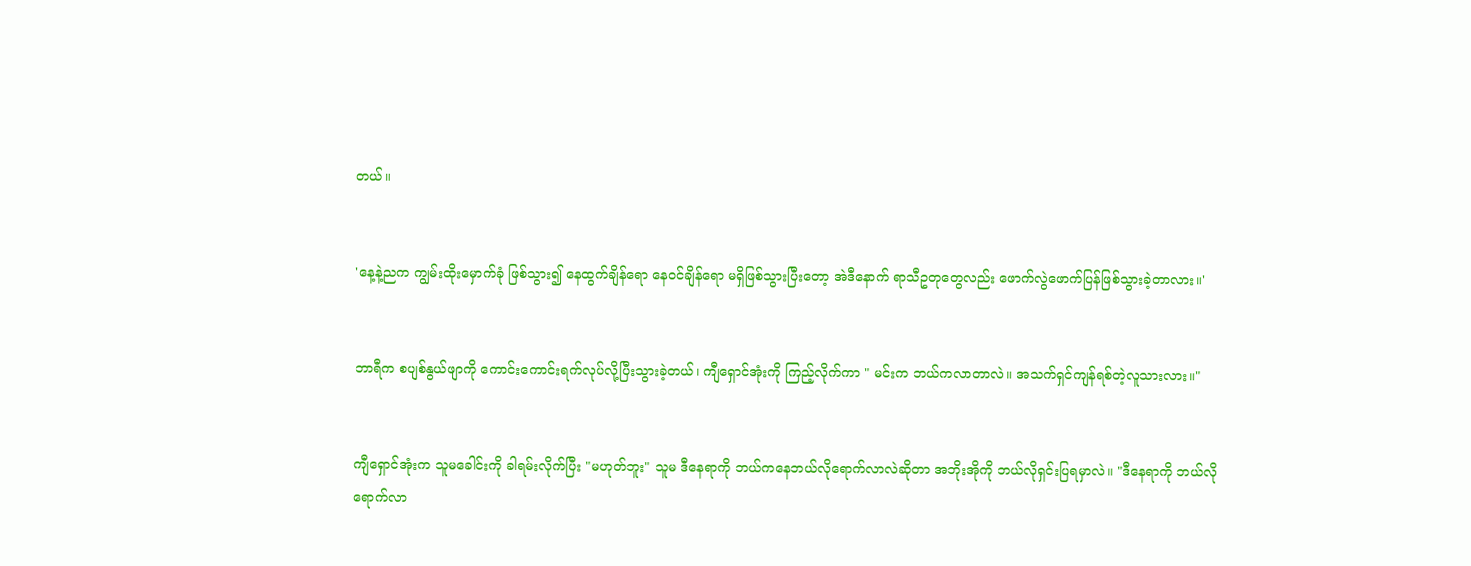တယ်။


'နေ့နဲ့ညက ကျွမ်းထိုးမှောက်ခုံ ဖြစ်သွား၍ နေထွက်ချိန်ရော နေဝင်ချိန်ရော မရှိဖြစ်သွားပြီးတော့ အဲဒီနောက် ရာသီဥတုတွေလည်း ဖောက်လွဲဖောက်ပြန်ဖြစ်သွားခဲ့တာလား။'


ဘာရီက စပျစ်နွယ်ဖျာကို ကောင်းကောင်းရက်လုပ်လို့ပြီးသွားခဲ့တယ်၊ ကျီရှောင်အုံးကို ကြည့်လိုက်ကာ " မင်းက ဘယ်ကလာတာလဲ။ အသက်ရှင်ကျန်ရစ်တဲ့လူသားလား။"


ကျီရှောင်အုံးက သူမခေါင်းကို ခါရမ်းလိုက်ပြီး "မဟုတ်ဘူး" သူမ ဒီနေရာကို ဘယ်ကနေဘယ်လိုရောက်လာလဲဆိုတာ အဘိုးအိုကို ဘယ်လိုရှင်းပြရမှာလဲ။ "ဒီနေရာကို ဘယ်လိုရောက်လာ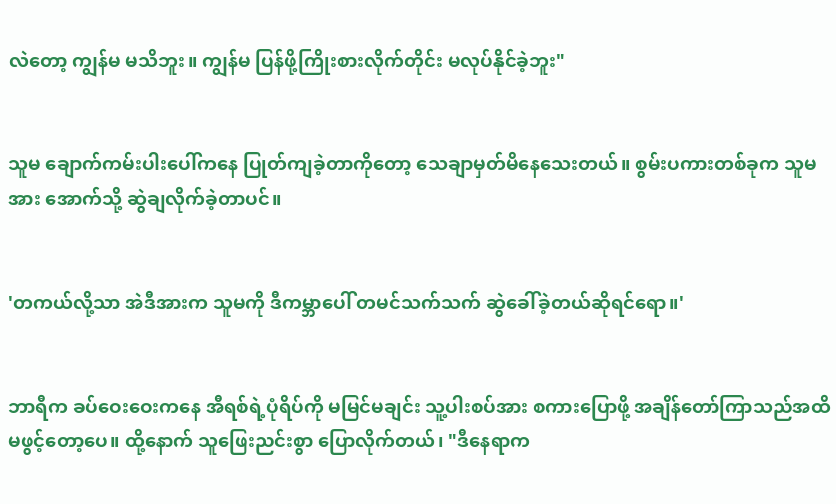လဲတော့ ကျွန်မ မသိဘူး။ ကျွန်မ ပြန်ဖို့ကြိုးစားလိုက်တိုင်း မလုပ်နိုင်ခဲ့ဘူး"


သူမ ချောက်ကမ်းပါးပေါ်ကနေ ပြုတ်ကျခဲ့တာကိုတော့ သေချာမှတ်မိနေသေးတယ်။ စွမ်းပကားတစ်ခုက သူမအား အောက်သို့ ဆွဲချလိုက်ခဲ့တာပင်။


'တကယ်လို့သာ အဲဒီအားက သူမကို ဒီကမ္ဘာပေါ် တမင်သက်သက် ဆွဲခေါ်ခဲ့တယ်ဆိုရင်ရော။'


ဘာရီက ခပ်ဝေးဝေးကနေ အီရစ်ရဲ့ပုံရိပ်ကို မမြင်မချင်း သူ့ပါးစပ်အား စကားပြောဖို့ အချိန်တော်ကြာသည်အထိ မဖွင့်တော့ပေ။ ထို့နောက် သူဖြေးညင်းစွာ ပြောလိုက်တယ်၊ "ဒီနေရာက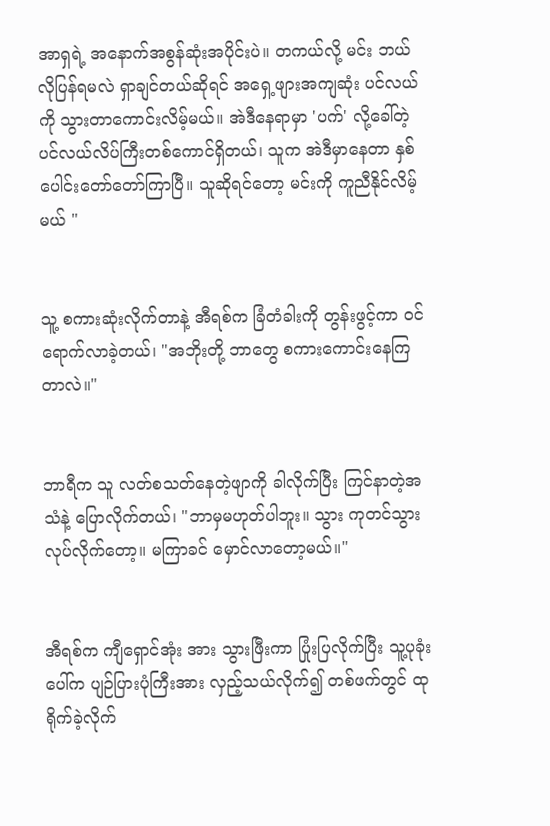အာရှရဲ့ အနောက်အစွန်ဆုံးအပိုင်းပဲ။ တကယ်လို့ မင်း ဘယ်လိုပြန်ရမလဲ ရှာချင်တယ်ဆိုရင် အရှေ့ဖျားအကျဆုံး ပင်လယ်ကို သွားတာကောင်းလိမ့်မယ်။ အဲဒီနေရာမှာ 'ပက်' လို့ခေါ်တဲ့ ပင်လယ်လိပ်ကြီးတစ်ကောင်ရှိတယ်၊ သူက အဲဒီမှာနေတာ နှစ်ပေါင်းတော်တော်ကြာပြီ။ သူဆိုရင်တော့ မင်းကို ကူညီနိုင်လိမ့်မယ် "


သူ့ စကားဆုံးလိုက်တာနဲ့ အီရစ်က ခြံတံခါးကို တွန်းဖွင့်ကာ ဝင်ရောက်လာခဲ့တယ်၊ "အဘိုးတို့ ဘာတွေ စကားကောင်းနေကြတာလဲ။"


ဘာရီက သူ လတ်စသတ်နေတဲ့ဖျာကို ခါလိုက်ပြီး ကြင်နာတဲ့အသံနဲ့ ပြောလိုက်တယ်၊ "ဘာမှမဟုတ်ပါဘူး။ သွား ကုတင်သွားလုပ်လိုက်တော့။ မကြာခင် မှောင်လာတော့မယ်။"


အီရစ်က ကျီရှောင်အုံး အား သွားဖြီးကာ ပြုံးပြလိုက်ပြီး သူ့ပုခုံးပေါ်က ပျဉ်ပြားပုံကြီးအား လှည့်သယ်လိုက်၍ တစ်ဖက်တွင် ထုရိုက်ခဲ့လိုက်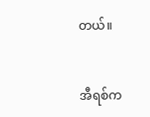တယ်။


အီရစ်က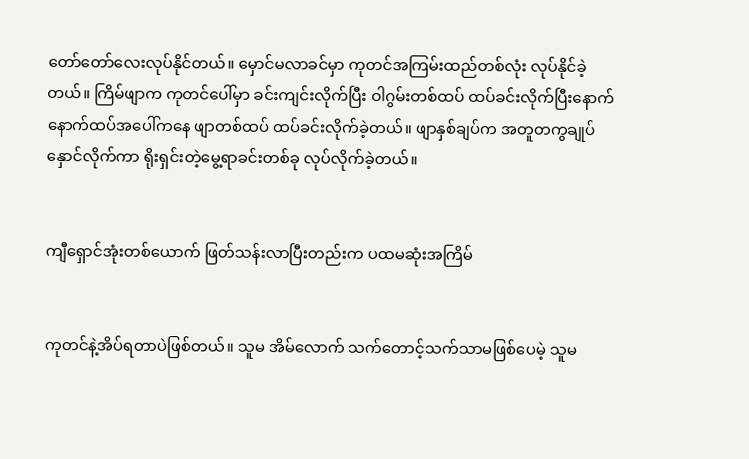တော်တော်လေးလုပ်နိုင်တယ်။ မှောင်မလာခင်မှာ ကုတင်အကြမ်းထည်တစ်လုံး လုပ်နိုင်ခဲ့တယ်။ ကြိမ်ဖျာက ကုတင်ပေါ်မှာ ခင်းကျင်းလိုက်ပြီး ဝါဂွမ်းတစ်ထပ် ထပ်ခင်းလိုက်ပြီးနောက် နောက်ထပ်အပေါ်ကနေ ဖျာတစ်ထပ် ထပ်ခင်းလိုက်ခဲ့တယ်။ ဖျာနှစ်ချပ်က အတူတကွချုပ်နှောင်လိုက်ကာ ရိုးရှင်းတဲ့မွေ့ရာခင်းတစ်ခု လုပ်လိုက်ခဲ့တယ်။


ကျီရှောင်အုံးတစ်ယောက် ဖြတ်သန်းလာပြီးတည်းက ပထမဆုံးအကြိမ်


ကုတင်နဲ့အိပ်ရတာပဲဖြစ်တယ်။ သူမ အိမ်လောက် သက်တောင့်သက်သာမဖြစ်ပေမဲ့ သူမ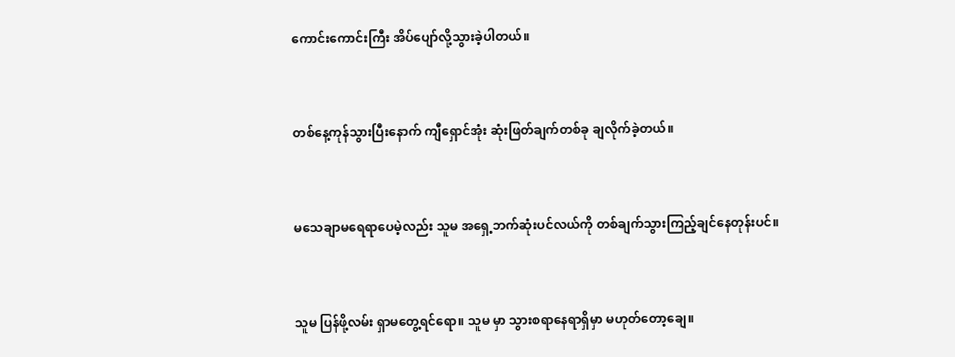ကောင်းကောင်းကြီး အိပ်ပျော်လို့သွားခဲ့ပါတယ်။


တစ်နေ့ကုန်သွားပြီးနောက် ကျီရှောင်အုံး ဆုံးဖြတ်ချက်တစ်ခု ချလိုက်ခဲ့တယ်။


မသေချာမရေရာပေမဲ့လည်း သူမ အရှေ့ဘက်ဆုံးပင်လယ်ကို တစ်ချက်သွားကြည့်ချင်နေတုန်းပင်။


သူမ ပြန်ဖို့လမ်း ရှာမတွေ့ရင်ရော။ သူမ မှာ သွားစရာနေရာရှိမှာ မဟုတ်တော့ချေ။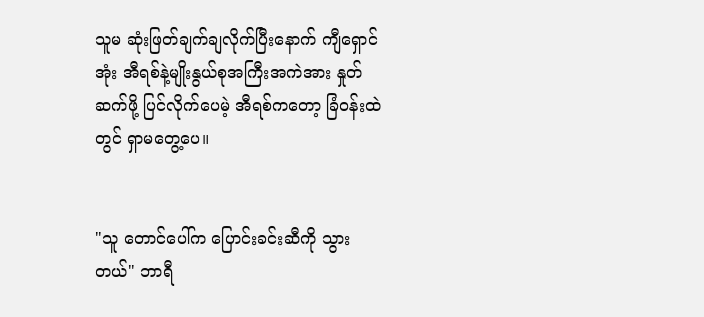သူမ ဆုံးဖြတ်ချက်ချလိုက်ပြီးနောက် ကျီရှောင်အုံး အီရစ်နဲ့မျိုးနွယ်စုအကြီးအကဲအား နှုတ်ဆက်ဖို့ ပြင်လိုက်ပေမဲ့ အီရစ်ကတော့ ခြံဝန်းထဲတွင် ရှာမတွေ့ပေ။


"သူ တောင်ပေါ်က ပြောင်းခင်းဆီကို သွားတယ်" ဘာရီ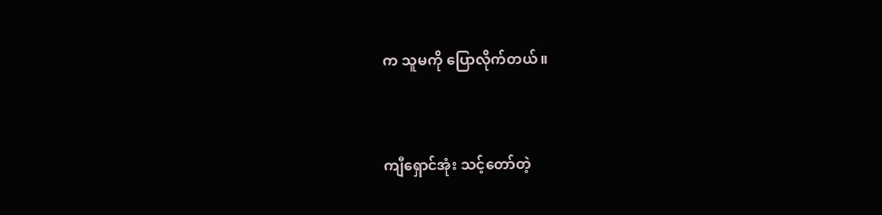က သူမကို ပြောလိုက်တယ်။


ကျီရှောင်အုံး သင့်တော်တဲ့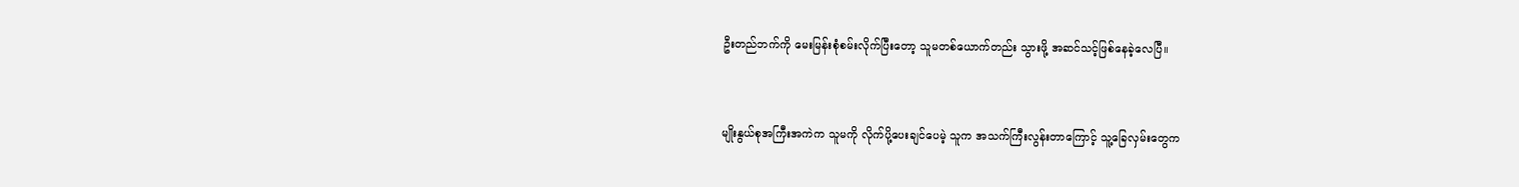ဦးတည်ဘက်ကို မေးမြန်းစုံစမ်းလိုက်ပြီးတော့ သူမတစ်ယောက်တည်း သွားဖို့ အဆင်သင့်ဖြစ်နေခဲ့လေပြီ။


မျိုးနွယ်စုအကြီးအကဲက သူမကို လိုက်ပို့ပေးချင်ပေမဲ့ သူက အသက်ကြီးလွန်းတာကြောင့် သူ့ခြေလှမ်းတွေက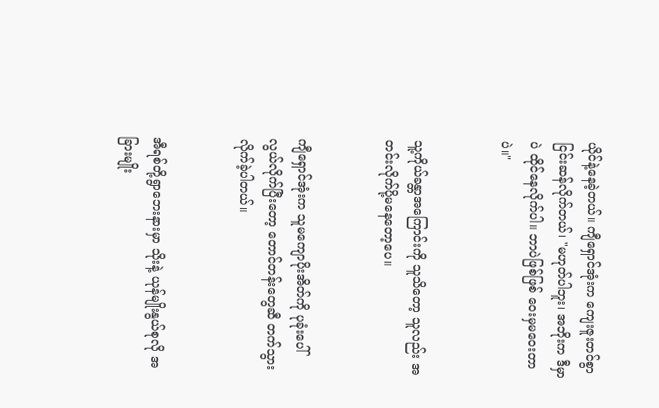ယိုင်နဲ့နေခဲ့တယ်။ ကျီရှောင်အုံးက ကျေးဇူးတင်စွာ ငြင်းဆန်လိုက်တယ်၊ "မဟုတ်ပါဘူး၊ အဘိုးက ဒီမှာပဲ ထိုင်နေလိုက်ပါ။ ဘာပဲဖြစ်ဖြစ် ဝေးမှမဝေးတာပဲ။"


သူ့ကိုယ်ခန္တာအကြောင်းကို သူသိတော့ သူလည်း အတင်းလိုက်ပို့မနေတော့ပေ။


ကျီရှောင်အုံးက သူမကျောပိုးအိတ်ကို ပုခုံးပေါ်လွယ်လိုက်ပြီးတော့ တောင်တန်းတွေဆီ တက်သွားလိုက်ခဲ့ပါတယ်။


အီရစ်တို့ရွာဘေးနားမှာ သိုးနဲ့ ယုန်မျိုးနွယ်စုလို အခြားမျိုး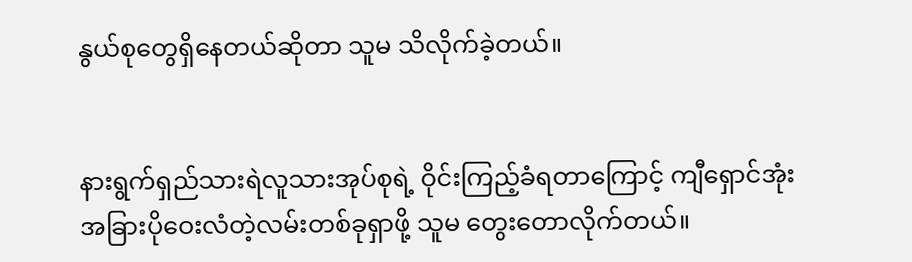နွယ်စုတွေရှိနေတယ်ဆိုတာ သူမ သိလိုက်ခဲ့တယ်။


နားရွက်ရှည်သားရဲလူသားအုပ်စုရဲ့ ဝိုင်းကြည့်ခံရတာကြောင့် ကျီရှောင်အုံး အခြားပိုဝေးလံတဲ့လမ်းတစ်ခုရှာဖို့ သူမ တွေးတောလိုက်တယ်။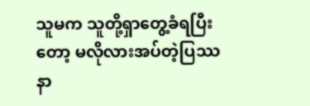သူမက သူတို့ရှာတွေ့ခံရပြီးတော့ မလိုလားအပ်တဲ့ပြဿနာ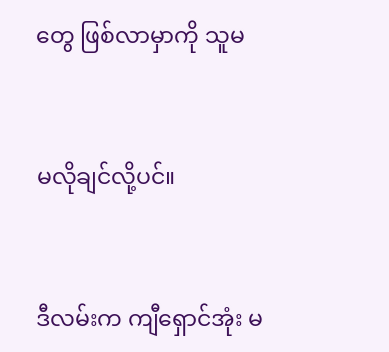တွေ ဖြစ်လာမှာကို သူမ


မလိုချင်လို့ပင်။


ဒီလမ်းက ကျီရှောင်အုံး မ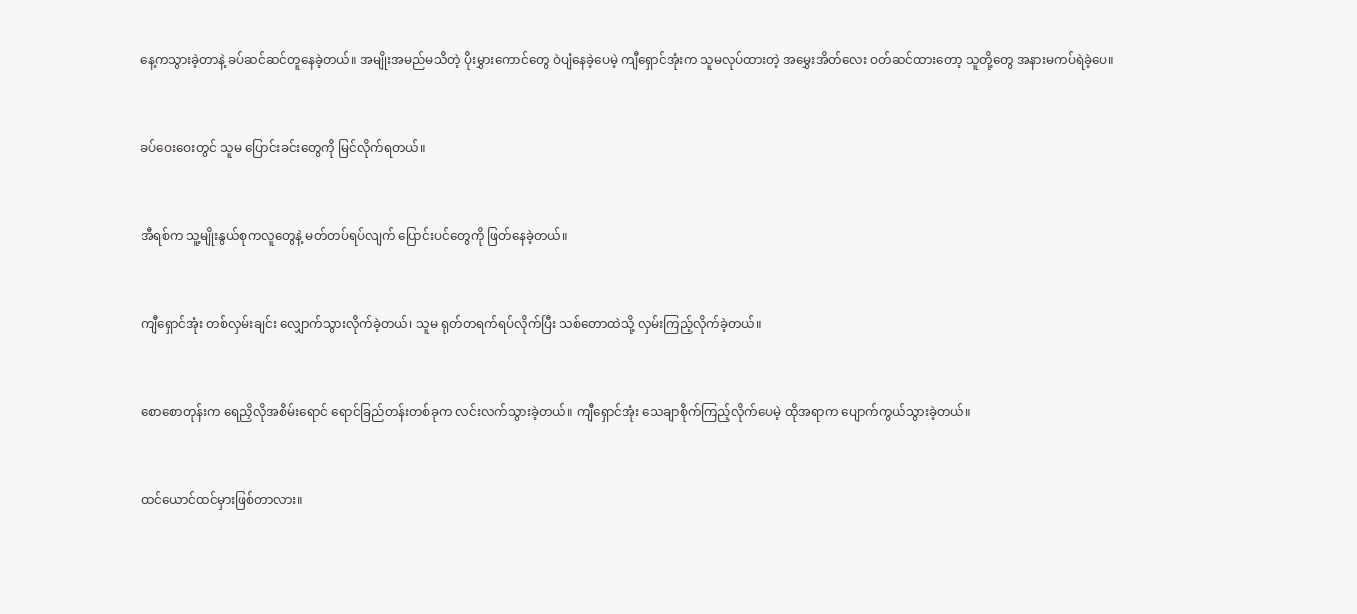နေ့ကသွားခဲ့တာနဲ့ ခပ်ဆင်ဆင်တူနေခဲ့တယ်။ အမျိုးအမည်မသိတဲ့ ပိုးမွှားကောင်တွေ ဝဲပျံနေခဲ့ပေမဲ့ ကျီရှောင်အုံးက သူမလုပ်ထားတဲ့ အမွှေးအိတ်လေး ဝတ်ဆင်ထားတော့ သူတို့တွေ အနားမကပ်ရဲခဲ့ပေ။


ခပ်ဝေးဝေးတွင် သူမ ပြောင်းခင်းတွေကို မြင်လိုက်ရတယ်။


အီရစ်က သူ့မျိုးနွယ်စုကလူတွေနဲ့ မတ်တပ်ရပ်လျက် ပြောင်းပင်တွေကို ဖြတ်နေခဲ့တယ်။


ကျီရှောင်အုံး တစ်လှမ်းချင်း လျှောက်သွားလိုက်ခဲ့တယ်၊ သူမ ရုတ်တရက်ရပ်လိုက်ပြီး သစ်တောထဲသို့ လှမ်းကြည့်လိုက်ခဲ့တယ်။


စောစောတုန်းက ရေညှိလိုအစိမ်းရောင် ရောင်ခြည်တန်းတစ်ခုက လင်းလက်သွားခဲ့တယ်။ ကျီရှောင်အုံး သေချာစိုက်ကြည့်လိုက်ပေမဲ့ ထိုအရာက ပျောက်ကွယ်သွားခဲ့တယ်။


ထင်ယောင်ထင်မှားဖြစ်တာလား။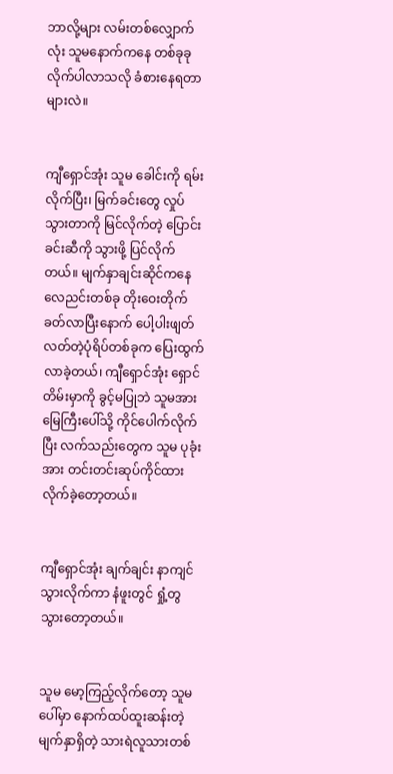ဘာလို့များ လမ်းတစ်လျှောက်လုံး သူမနောက်ကနေ တစ်ခုခုလိုက်ပါလာသလို ခံစားနေရတာများလဲ။


ကျီရှောင်အုံး သူမ ခေါင်းကို ရမ်းလိုက်ပြီး၊ မြက်ခင်းတွေ လှုပ်သွားတာကို မြင်လိုက်တဲ့ ပြောင်းခင်းဆီကို သွားဖို့ ပြင်လိုက်တယ်။ မျက်နှာချင်းဆိုင်ကနေ လေညင်းတစ်ခု တိုးဝေးတိုက်ခတ်လာပြီးနောက် ပေါ့ပါးဖျတ်လတ်တဲ့ပုံရိပ်တစ်ခုက ပြေးထွက်လာခဲ့တယ်၊ ကျီရှောင်အုံး ရှောင်တိမ်းမှာကို ခွင့်မပြုဘဲ သူမအား မြေကြီးပေါ်သို့ ကိုင်ပေါက်လိုက်ပြီး လက်သည်းတွေက သူမ ပုခုံးအား တင်းတင်းဆုပ်ကိုင်ထားလိုက်ခဲ့တော့တယ်။


ကျီရှောင်အုံး ချက်ချင်း နာကျင်သွားလိုက်ကာ နံဖူးတွင် ရှုံ့တွသွားတော့တယ်။


သူမ မော့ကြည့်လိုက်တော့ သူမပေါ်မှာ နောက်ထပ်ထူးဆန်းတဲ့မျက်နှာရှိတဲ့ သားရဲလူသားတစ်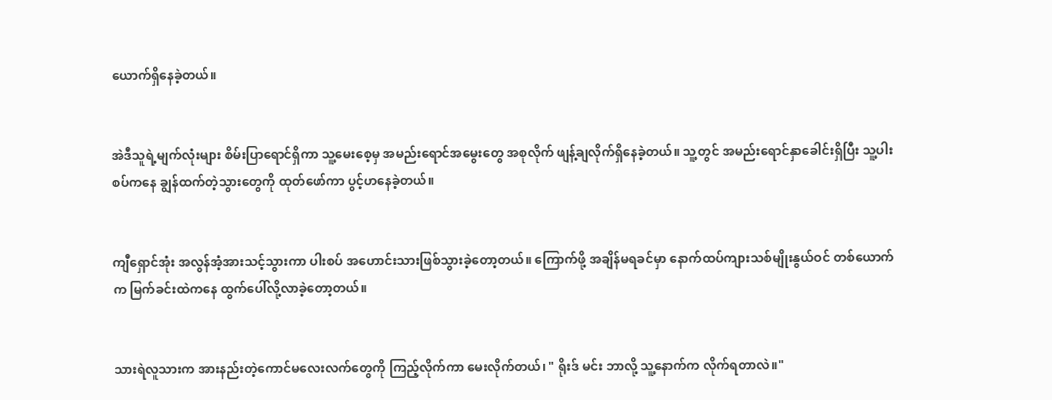ယောက်ရှိနေခဲ့တယ်။


အဲဒီသူရဲ့မျက်လုံးများ စိမ်းပြာရောင်ရှိကာ သူ့မေးစေ့မှ အမည်းရောင်အမွေးတွေ အစုလိုက် ဖျန့်ချလိုက်ရှိနေခဲ့တယ်။ သူ့တွင် အမည်းရောင်နှာခေါင်းရှိပြီး သူ့ပါးစပ်ကနေ ချွန်ထက်တဲ့သွားတွေကို ထုတ်ဖော်ကာ ပွင့်ဟနေခဲ့တယ်။


ကျီရှောင်အုံး အလွန်အံ့အားသင့်သွားကာ ပါးစပ် အဟောင်းသားဖြစ်သွားခဲ့တော့တယ်။ ကြောက်ဖို့ အချိန်မရခင်မှာ နောက်ထပ်ကျားသစ်မျိုးနွယ်ဝင် တစ်ယောက်က မြက်ခင်းထဲကနေ ထွက်ပေါ်လို့လာခဲ့တော့တယ်။


သားရဲလူသားက အားနည်းတဲ့ကောင်မလေးလက်တွေကို ကြည့်လိုက်ကာ မေးလိုက်တယ်၊ " ရိုးဒ် မင်း ဘာလို့ သူ့နောက်က လိုက်ရတာလဲ။"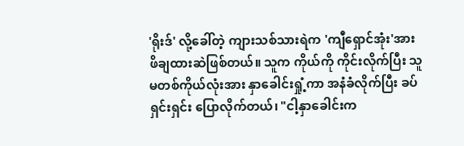'ရိုးဒ်' လို့ခေါ်တဲ့ ကျားသစ်သားရဲက 'ကျီရှောင်အုံး'အား ဖိချထားဆဲဖြစ်တယ်။ သူက ကိုယ်ကို ကိုင်းလိုက်ပြီး သူမတစ်ကိုယ်လုံးအား နှာခေါင်းရှုံ့ကာ အနံခံလိုက်ပြီး ခပ်ရှင်းရှင်း ပြောလိုက်တယ်၊ "ငါ့နှာခေါင်းက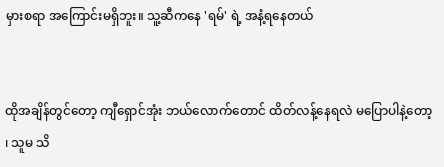မှားစရာ အကြောင်းမရှိဘူး။ သူ့ဆီကနေ 'ရမ်' ရဲ့ အနံ့ရနေတယ်


ထိုအချိန်တွင်တော့ ကျီရှောင်အုံး ဘယ်လောက်တောင် ထိတ်လန့်နေရလဲ မပြောပါနဲ့တော့ ၊ သူမ သိ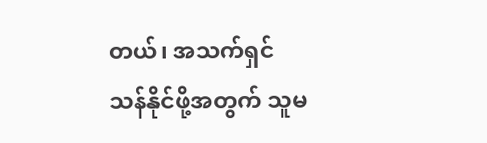တယ်၊ အသက်ရှင်သန်နိုင်ဖို့အတွက် သူမ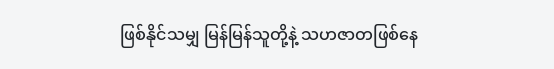ဖြစ်နိုင်သမျှ မြန်မြန်သူတို့နဲ့ သဟဇာတဖြစ်နေ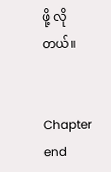ဖို့ လိုတယ်။


Chapter end